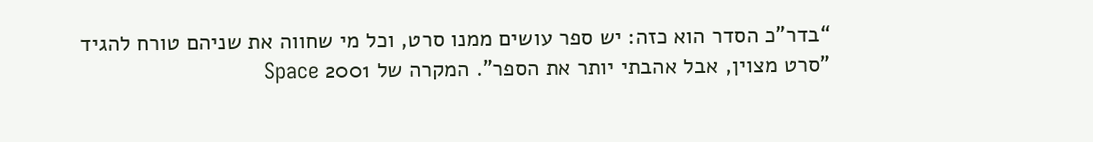“בדר"כ הסדר הוא כזה: יש ספר עושים ממנו סרט, וכל מי שחווה את שניהם טורח להגיד "סרט מצוין, אבל אהבתי יותר את הספר". המקרה של 2001 Space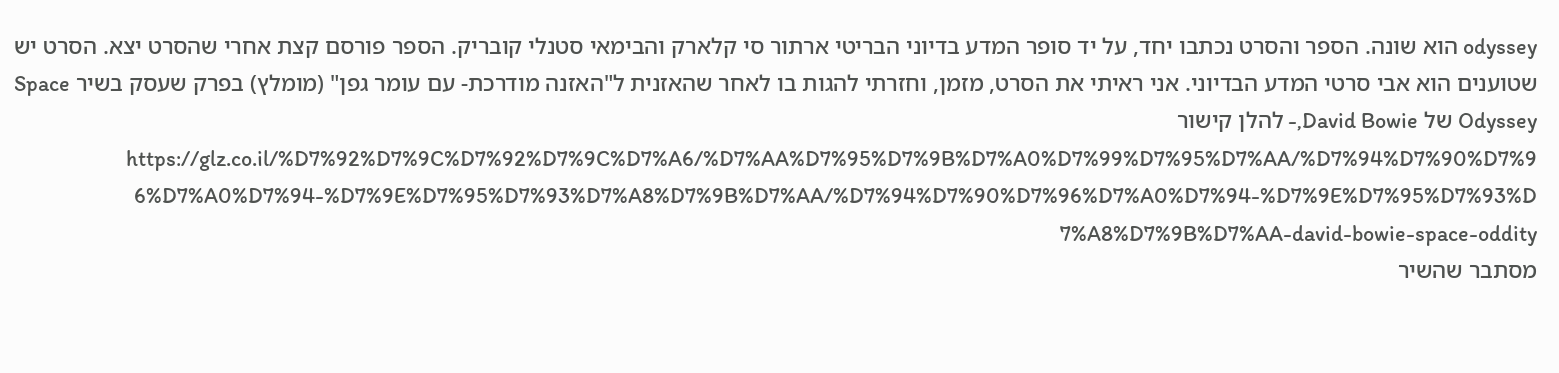odyssey הוא שונה. הספר והסרט נכתבו יחד, על יד סופר המדע בדיוני הבריטי ארתור סי קלארק והבימאי סטנלי קובריק. הספר פורסם קצת אחרי שהסרט יצא. הסרט יש שטוענים הוא אבי סרטי המדע הבדיוני. אני ראיתי את הסרט, מזמן, וחזרתי להגות בו לאחר שהאזנית ל"האזנה מודרכת- עם עומר גפן" (מומלץ) בפרק שעסק בשיר Space Odyssey של David Bowie,- להלן קישור https://glz.co.il/%D7%92%D7%9C%D7%92%D7%9C%D7%A6/%D7%AA%D7%95%D7%9B%D7%A0%D7%99%D7%95%D7%AA/%D7%94%D7%90%D7%96%D7%A0%D7%94-%D7%9E%D7%95%D7%93%D7%A8%D7%9B%D7%AA/%D7%94%D7%90%D7%96%D7%A0%D7%94-%D7%9E%D7%95%D7%93%D7%A8%D7%9B%D7%AA-david-bowie-space-oddity
מסתבר שהשיר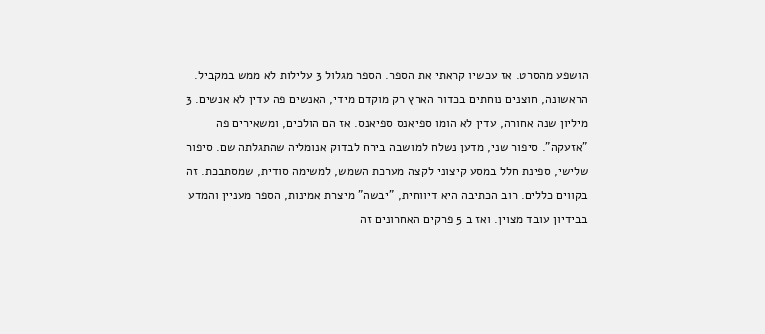הושפע מהסרט. אז עכשיו קראתי את הספר. הספר מגלול 3 עלילות לא ממש במקביל. הראשונה, חוצנים נוחתים בכדור הארץ רק מוקדם מידי, האנשים פה עדין לא אנשים. 3 מיליון שנה אחורה, עדין לא הומו ספיאנס ספיאנס. אז הם הולכים, ומשאירים פה "אזעקה". סיפור שני, מדען נשלח למושבה בירח לבדוק אנומליה שהתגלתה שם. סיפור שלישי, ספינת חלל במסע קיצוני לקצה מערכת השמש, למשימה סודית, שמסתבכת. זה בקווים כללים. רוב הכתיבה היא דיווחית, "יבשה" מיצרת אמינות, הספר מעניין והמדע בבידיון עובד מצוין. ואז ב 5 פרקים האחרונים זה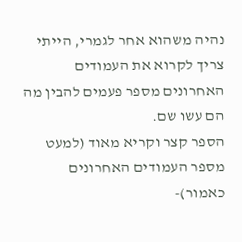נהיה משהוא אחר לגמרי, הייתי צריך לקרוא את העמודים האחרונים מספר פעמים להבין מה הם עשו שם.
הספר קצר וקריא מאוד (למעט מספר העמודים האחרונים כאמור)-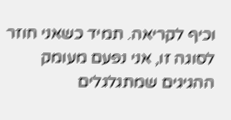וכיף לקריאה. תמיד כשאני חוזר לסוגה זו, אני נפעם מעומק ההגיגים שמתגלגלים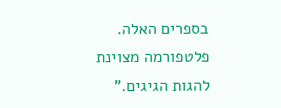בספרים האלה. פלטפורמה מצוינת להגות הגיגים.”